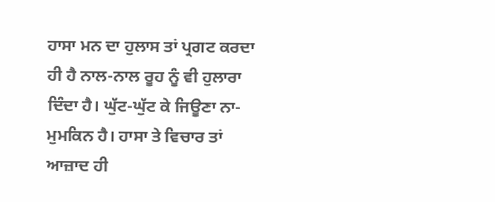ਹਾਸਾ ਮਨ ਦਾ ਹੁਲਾਸ ਤਾਂ ਪ੍ਰਗਟ ਕਰਦਾ ਹੀ ਹੈ ਨਾਲ-ਨਾਲ ਰੂਹ ਨੂੰ ਵੀ ਹੁਲਾਰਾ ਦਿੰਦਾ ਹੈ। ਘੁੱਟ-ਘੁੱਟ ਕੇ ਜਿਊਣਾ ਨਾ-ਮੁਮਕਿਨ ਹੈ। ਹਾਸਾ ਤੇ ਵਿਚਾਰ ਤਾਂ ਆਜ਼ਾਦ ਹੀ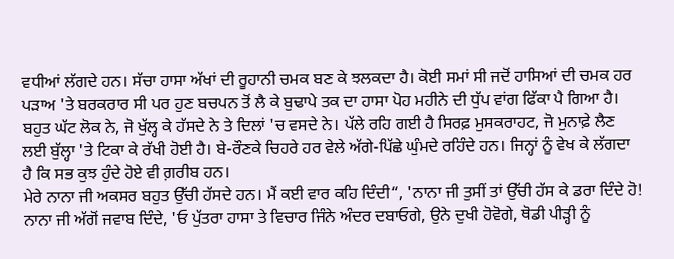ਵਧੀਆਂ ਲੱਗਦੇ ਹਨ। ਸੱਚਾ ਹਾਸਾ ਅੱਖਾਂ ਦੀ ਰੂਹਾਨੀ ਚਮਕ ਬਣ ਕੇ ਝਲਕਦਾ ਹੈ। ਕੋਈ ਸਮਾਂ ਸੀ ਜਦੋਂ ਹਾਸਿਆਂ ਦੀ ਚਮਕ ਹਰ ਪੜਾਅ 'ਤੇ ਬਰਕਰਾਰ ਸੀ ਪਰ ਹੁਣ ਬਚਪਨ ਤੋਂ ਲੈ ਕੇ ਬੁਢਾਪੇ ਤਕ ਦਾ ਹਾਸਾ ਪੋਹ ਮਹੀਨੇ ਦੀ ਧੁੱਪ ਵਾਂਗ ਫਿੱਕਾ ਪੈ ਗਿਆ ਹੈ। ਬਹੁਤ ਘੱਟ ਲੋਕ ਨੇ, ਜੋ ਖੁੱਲ੍ਹ ਕੇ ਹੱਸਦੇ ਨੇ ਤੇ ਦਿਲਾਂ 'ਚ ਵਸਦੇ ਨੇ। ਪੱਲੇ ਰਹਿ ਗਈ ਹੈ ਸਿਰਫ਼ ਮੁਸਕਰਾਹਟ, ਜੋ ਮੁਨਾਫ਼ੇ ਲੈਣ ਲਈ ਬੁੱਲ੍ਹਾ 'ਤੇ ਟਿਕਾ ਕੇ ਰੱਖੀ ਹੋਈ ਹੈ। ਬੇ-ਰੌਣਕੇ ਚਿਹਰੇ ਹਰ ਵੇਲੇ ਅੱਗੇ-ਪਿੱਛੇ ਘੁੰਮਦੇ ਰਹਿੰਦੇ ਹਨ। ਜਿਨ੍ਹਾਂ ਨੂੰ ਵੇਖ ਕੇ ਲੱਗਦਾ ਹੈ ਕਿ ਸਭ ਕੁਝ ਹੁੰਦੇ ਹੋਏ ਵੀ ਗ਼ਰੀਬ ਹਨ।
ਮੇਰੇ ਨਾਨਾ ਜੀ ਅਕਸਰ ਬਹੁਤ ਉੱਚੀ ਹੱਸਦੇ ਹਨ। ਮੈਂ ਕਈ ਵਾਰ ਕਹਿ ਦਿੰਦੀ“, 'ਨਾਨਾ ਜੀ ਤੁਸੀਂ ਤਾਂ ਉੱਚੀ ਹੱਸ ਕੇ ਡਰਾ ਦਿੰਦੇ ਹੋ! ਨਾਨਾ ਜੀ ਅੱਗੋਂ ਜਵਾਬ ਦਿੰਦੇ, 'ਓ ਪੁੱਤਰਾ ਹਾਸਾ ਤੇ ਵਿਚਾਰ ਜਿੰਨੇ ਅੰਦਰ ਦਬਾਓਗੇ, ਉਨੇ ਦੁਖੀ ਹੋਵੋਗੇ, ਥੋਡੀ ਪੀੜ੍ਹੀ ਨੂੰ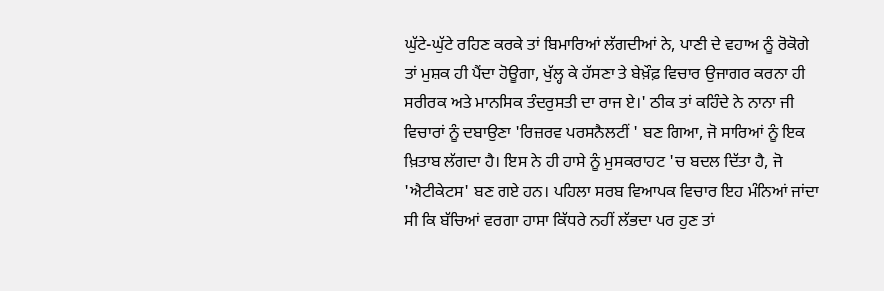ਘੁੱਟੇ-ਘੁੱਟੇ ਰਹਿਣ ਕਰਕੇ ਤਾਂ ਬਿਮਾਰਿਆਂ ਲੱਗਦੀਆਂ ਨੇ, ਪਾਣੀ ਦੇ ਵਹਾਅ ਨੂੰ ਰੋਕੋਗੇ ਤਾਂ ਮੁਸ਼ਕ ਹੀ ਪੈਂਦਾ ਹੋਊਗਾ, ਖੁੱਲ੍ਹ ਕੇ ਹੱਸਣਾ ਤੇ ਬੇਖ਼ੌਫ਼ ਵਿਚਾਰ ਉਜਾਗਰ ਕਰਨਾ ਹੀ ਸਰੀਰਕ ਅਤੇ ਮਾਨਸਿਕ ਤੰਦਰੁਸਤੀ ਦਾ ਰਾਜ ਏ।' ਠੀਕ ਤਾਂ ਕਹਿੰਦੇ ਨੇ ਨਾਨਾ ਜੀ ਵਿਚਾਰਾਂ ਨੂੰ ਦਬਾਉਣਾ 'ਰਿਜ਼ਰਵ ਪਰਸਨੈਲਟੀਂ ' ਬਣ ਗਿਆ, ਜੋ ਸਾਰਿਆਂ ਨੂੰ ਇਕ ਖ਼ਿਤਾਬ ਲੱਗਦਾ ਹੈ। ਇਸ ਨੇ ਹੀ ਹਾਸੇ ਨੂੰ ਮੁਸਕਰਾਹਟ 'ਚ ਬਦਲ ਦਿੱਤਾ ਹੈ, ਜੋ 'ਐਟੀਕੇਟਸ' ਬਣ ਗਏ ਹਨ। ਪਹਿਲਾ ਸਰਬ ਵਿਆਪਕ ਵਿਚਾਰ ਇਹ ਮੰਨਿਆਂ ਜਾਂਦਾ ਸੀ ਕਿ ਬੱਚਿਆਂ ਵਰਗਾ ਹਾਸਾ ਕਿੱਧਰੇ ਨਹੀਂ ਲੱਭਦਾ ਪਰ ਹੁਣ ਤਾਂ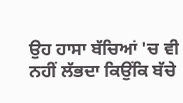ਉਹ ਹਾਸਾ ਬੱਚਿਆਂ 'ਚ ਵੀ ਨਹੀਂ ਲੱਭਦਾ ਕਿਉਂਕਿ ਬੱਚੇ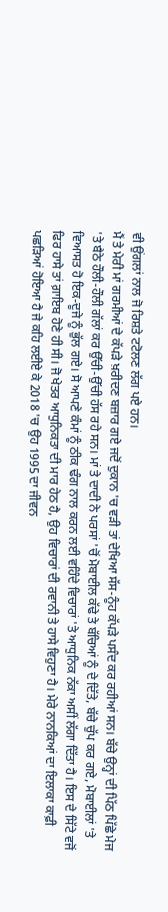ਵੀ ਉਂਗਲਾਂ ਨਾਲ ਜੋ ਰਿਸ਼ਤੇ ਟਟੋਲਣ ਲੱਗ ਪਏ ਹਨ।
ਮੈਂ ਤੇ ਮੇਰੀ ਮਾਂ ਗਰਮੀਆਂ ਦੇ ਕੱਪੜੇ ਖ਼ਰੀਦਣ ਬਜ਼ਾਰ ਗਏ ਜਦੋਂ ਦੁਕਾਨ 'ਚ ਵੜੀ ਤਾਂ ਦੇਖਿਆ ਸੱਸ-ਨੂੰਹ ਕੱਪੜੇ ਪਸੰਦ ਕਰ ਰਹੀਆਂ ਸਨ। ਬੱਚੇ ਉਨ੍ਹਾਂ ਦੀ ਪਿੱਠ ਪਿੱਛੇ ਮੇਜ 'ਤੇ ਬੈਠੇ ਹੌਲੀ-ਹੌਲੀ ਗੱਲਾਂ ਕਰ ਉੱਚੀ-ਉੱਚੀ ਹੱਸ ਰਹੇ ਸਨ। ਮਾਂ ਤੇ ਦਾਦੀ ਨੇ ਪਰਸਾਂ 'ਚੋਂ ਮੋਬਾਈਲ ਕੱਢੇ ਤੇ ਬੱਚਿਆਂ ਨੂੰ ਦੇ ਦਿੱਤੇ, ਬੱਚੇ ਚੁੱਪ ਕਰ ਗਏ, ਮੋਬਾਈਲਾਂ 'ਤੇ ਵਿਆਸਤ ਹੋ ਇਕ-ਦੂਜੇ ਨੂੰ ਭੁੱਲ ਗਏ। ਸੋ ਆਪਣੇ ਕੰਮਾਂ ਨੂੰ ਠੀਕ ਢੰਗ ਨਾਲ ਕਰਨ ਲਈ ਵਹਿੰਦੇ ਵਿਚਾਰਾਂ 'ਤੇ ਆਧੁਨਿਕ ਨੱਕਾ ਅਸੀਂ ਲੱਗਾ ਦਿੱਤਾ ਹੈ। ਇਸ ਦੇ ਸਿੱਟੇ ਵਜੋਂ ਫਿਰ ਹਾਸੇ ਤਾਂ ਗ਼ਾਇਬ ਹੋਣੇ ਹੀ ਸੀ। ਜੋ ਖੇਤਰ ਆਧੁਨਿਕਤਾ ਦੀ ਮਾਰ ਹੇਠ ਹੈ, ਉਹ ਵਿਚਾਰਾਂ ਦੀ ਰਵਾਨੀ ਤੇ ਹਾਸੇ ਵਿਹੁਣਾ ਹੈ। ਮੇਰੇ ਨਾਨਕਿਆਂ ਦਾ ਇਲਾਕਾ ਕਾਫ਼ੀ ਪਛੜਿਆਂ ਹੋਇਆ ਹੈ ਜੇ ਕਹਿ ਲਈਏ ਕੇ 2018 'ਚ ਉਹ 1995 ਦਾ ਜੀਵਨ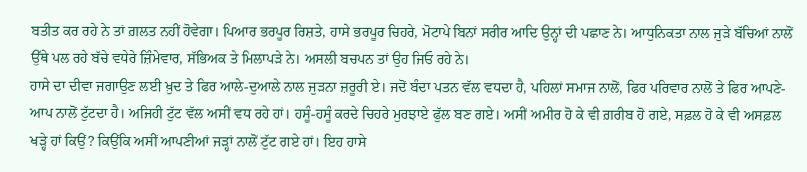ਬਤੀਤ ਕਰ ਰਹੇ ਨੇ ਤਾਂ ਗ਼ਲਤ ਨਹੀਂ ਹੋਵੇਗਾ। ਪਿਆਰ ਭਰਪੂਰ ਰਿਸ਼ਤੇ, ਹਾਸੇ ਭਰਪੂਰ ਚਿਹਰੇ, ਮੋਟਾਪੇ ਬਿਨਾਂ ਸਰੀਰ ਆਦਿ ਉਨ੍ਹਾਂ ਦੀ ਪਛਾਣ ਨੇ। ਆਧੁਨਿਕਤਾ ਨਾਲ ਜੁੜੇ ਬੱਚਿਆਂ ਨਾਲੋਂ ਉੱਥੇ ਪਲ ਰਹੇ ਬੱਚੇ ਵਧੇਰੇ ਜ਼ਿੰਮੇਵਾਰ, ਸੱਭਿਅਕ ਤੇ ਮਿਲਾਪੜੇ ਨੇ। ਅਸਲੀ ਬਚਪਨ ਤਾਂ ਉਹ ਜਿਓ ਰਹੇ ਨੇ।
ਹਾਸੇ ਦਾ ਦੀਵਾ ਜਗਾਉਣ ਲਈ ਖ਼ੁਦ ਤੇ ਫਿਰ ਆਲੇ-ਦੁਆਲੇ ਨਾਲ ਜੁੜਨਾ ਜ਼ਰੂਰੀ ਏ। ਜਦੋਂ ਬੰਦਾ ਪਤਨ ਵੱਲ ਵਧਦਾ ਹੈ, ਪਹਿਲਾਂ ਸਮਾਜ ਨਾਲੋਂ, ਫਿਰ ਪਰਿਵਾਰ ਨਾਲੋਂ ਤੇ ਫਿਰ ਆਪਣੇ-ਆਪ ਨਾਲੋਂ ਟੁੱਟਦਾ ਹੈ। ਅਜਿਹੀ ਟੁੱਟ ਵੱਲ ਅਸੀਂ ਵਧ ਰਹੇ ਹਾਂ। ਹਸੂੰ-ਹਸੂੰ ਕਰਦੇ ਚਿਹਰੇ ਮੁਰਝਾਏ ਫੁੱਲ ਬਣ ਗਏ। ਅਸੀਂ ਅਮੀਰ ਹੋ ਕੇ ਵੀ ਗ਼ਰੀਬ ਹੋ ਗਏ, ਸਫ਼ਲ ਹੋ ਕੇ ਵੀ ਅਸਫ਼ਲ ਖੜ੍ਹੇ ਹਾਂ ਕਿਉਂ? ਕਿਉਂਕਿ ਅਸੀਂ ਆਪਣੀਆਂ ਜੜ੍ਹਾਂ ਨਾਲੋਂ ਟੁੱਟ ਗਏ ਹਾਂ। ਇਹ ਹਾਸੇ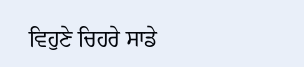ਵਿਹੁਣੇ ਚਿਹਰੇ ਸਾਡੇ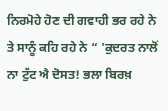ਨਿਰਮੋਹੇ ਹੋਣ ਦੀ ਗਵਾਹੀ ਭਰ ਰਹੇ ਨੇ ਤੇ ਸਾਨੂੰ ਕਹਿ ਰਹੇ ਨੇ “ 'ਕੁਦਰਤ ਨਾਲੋਂ ਨਾ ਟੁੱਟ ਐ ਦੋਸਤ! ਭਲਾ ਬਿਰਖ਼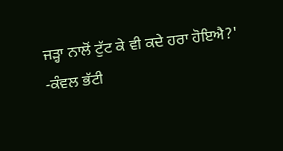ਜੜ੍ਹਾ ਨਾਲੋਂ ਟੁੱਟ ਕੇ ਵੀ ਕਦੇ ਹਰਾ ਹੋਇਐ?'
-ਕੰਵਲ ਭੱਟੀ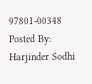97801-00348
Posted By: Harjinder Sodhi